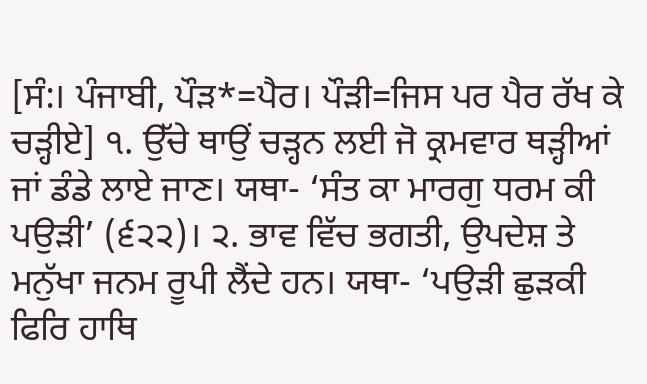[ਸੰ:। ਪੰਜਾਬੀ, ਪੌੜ*=ਪੈਰ। ਪੌੜੀ=ਜਿਸ ਪਰ ਪੈਰ ਰੱਖ ਕੇ ਚੜ੍ਹੀਏ] ੧. ਉੱਚੇ ਥਾਉਂ ਚੜ੍ਹਨ ਲਈ ਜੋ ਕ੍ਰਮਵਾਰ ਥੜ੍ਹੀਆਂ ਜਾਂ ਡੰਡੇ ਲਾਏ ਜਾਣ। ਯਥਾ- ‘ਸੰਤ ਕਾ ਮਾਰਗੁ ਧਰਮ ਕੀ ਪਉੜੀ’ (੬੨੨)। ੨. ਭਾਵ ਵਿੱਚ ਭਗਤੀ, ਉਪਦੇਸ਼ ਤੇ ਮਨੁੱਖਾ ਜਨਮ ਰੂਪੀ ਲੈਂਦੇ ਹਨ। ਯਥਾ- ‘ਪਉੜੀ ਛੁੜਕੀ ਫਿਰਿ ਹਾਥਿ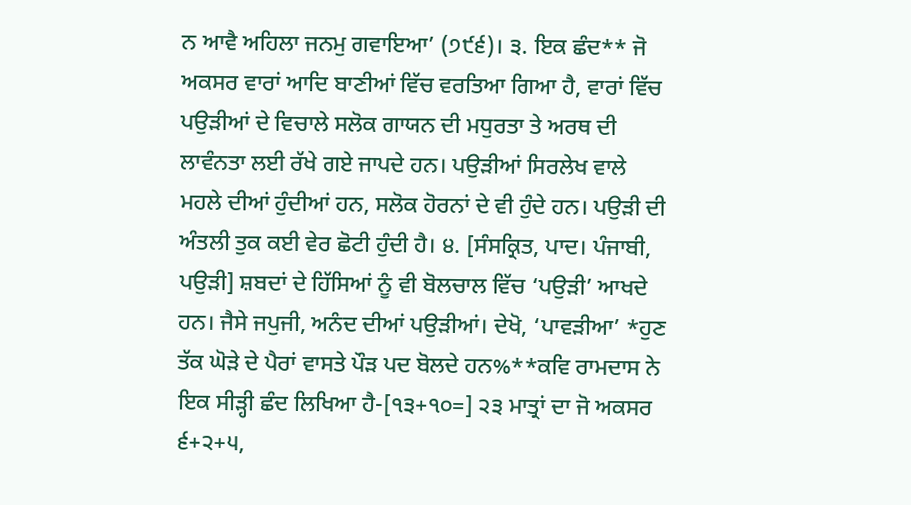ਨ ਆਵੈ ਅਹਿਲਾ ਜਨਮੁ ਗਵਾਇਆ’ (੭੯੬)। ੩. ਇਕ ਛੰਦ** ਜੋ ਅਕਸਰ ਵਾਰਾਂ ਆਦਿ ਬਾਣੀਆਂ ਵਿੱਚ ਵਰਤਿਆ ਗਿਆ ਹੈ, ਵਾਰਾਂ ਵਿੱਚ ਪਉੜੀਆਂ ਦੇ ਵਿਚਾਲੇ ਸਲੋਕ ਗਾਯਨ ਦੀ ਮਧੁਰਤਾ ਤੇ ਅਰਥ ਦੀ ਲਾਵੰਨਤਾ ਲਈ ਰੱਖੇ ਗਏ ਜਾਪਦੇ ਹਨ। ਪਉੜੀਆਂ ਸਿਰਲੇਖ ਵਾਲੇ ਮਹਲੇ ਦੀਆਂ ਹੁੰਦੀਆਂ ਹਨ, ਸਲੋਕ ਹੋਰਨਾਂ ਦੇ ਵੀ ਹੁੰਦੇ ਹਨ। ਪਉੜੀ ਦੀ ਅੰਤਲੀ ਤੁਕ ਕਈ ਵੇਰ ਛੋਟੀ ਹੁੰਦੀ ਹੈ। ੪. [ਸੰਸਕ੍ਰਿਤ, ਪਾਦ। ਪੰਜਾਬੀ, ਪਉੜੀ] ਸ਼ਬਦਾਂ ਦੇ ਹਿੱਸਿਆਂ ਨੂੰ ਵੀ ਬੋਲਚਾਲ ਵਿੱਚ ‘ਪਉੜੀ’ ਆਖਦੇ ਹਨ। ਜੈਸੇ ਜਪੁਜੀ, ਅਨੰਦ ਦੀਆਂ ਪਉੜੀਆਂ। ਦੇਖੋ, ‘ਪਾਵੜੀਆ’ *ਹੁਣ ਤੱਕ ਘੋੜੇ ਦੇ ਪੈਰਾਂ ਵਾਸਤੇ ਪੌੜ ਪਦ ਬੋਲਦੇ ਹਨ%**ਕਵਿ ਰਾਮਦਾਸ ਨੇ ਇਕ ਸੀੜ੍ਹੀ ਛੰਦ ਲਿਖਿਆ ਹੈ-[੧੩+੧੦=] ੨੩ ਮਾਤ੍ਰਾਂ ਦਾ ਜੋ ਅਕਸਰ ੬+੨+੫,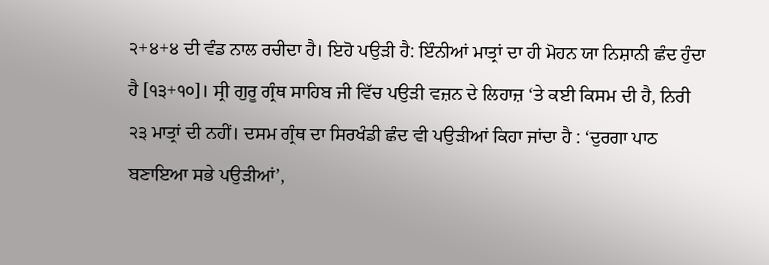੨+੪+੪ ਦੀ ਵੰਡ ਨਾਲ ਰਚੀਦਾ ਹੈ। ਇਹੋ ਪਉੜੀ ਹੈ: ਇੰਨੀਆਂ ਮਾਤ੍ਰਾਂ ਦਾ ਹੀ ਮੋਹਨ ਯਾ ਨਿਸ਼ਾਨੀ ਛੰਦ ਹੁੰਦਾ ਹੈ [੧੩+੧੦]। ਸ੍ਰੀ ਗੁਰੂ ਗ੍ਰੰਥ ਸਾਹਿਬ ਜੀ ਵਿੱਚ ਪਉੜੀ ਵਜ਼ਨ ਦੇ ਲਿਹਾਜ਼ ‘ਤੇ ਕਈ ਕਿਸਮ ਦੀ ਹੈ, ਨਿਰੀ ੨੩ ਮਾਤ੍ਰਾਂ ਦੀ ਨਹੀਂ। ਦਸਮ ਗ੍ਰੰਥ ਦਾ ਸਿਰਖੰਡੀ ਛੰਦ ਵੀ ਪਉੜੀਆਂ ਕਿਹਾ ਜਾਂਦਾ ਹੈ : ‘ਦੁਰਗਾ ਪਾਠ ਬਣਾਇਆ ਸਭੇ ਪਉੜੀਆਂ’,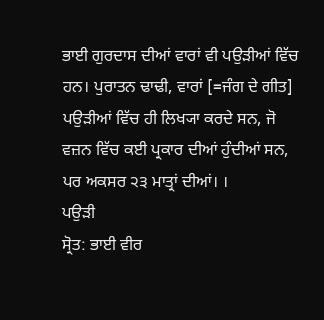ਭਾਈ ਗੁਰਦਾਸ ਦੀਆਂ ਵਾਰਾਂ ਵੀ ਪਉੜੀਆਂ ਵਿੱਚ ਹਨ। ਪੁਰਾਤਨ ਢਾਢੀ, ਵਾਰਾਂ [=ਜੰਗ ਦੇ ਗੀਤ] ਪਉੜੀਆਂ ਵਿੱਚ ਹੀ ਲਿਖ੍ਯਾ ਕਰਦੇ ਸਨ, ਜੋ ਵਜ਼ਨ ਵਿੱਚ ਕਈ ਪ੍ਰਕਾਰ ਦੀਆਂ ਹੁੰਦੀਆਂ ਸਨ, ਪਰ ਅਕਸਰ ੨੩ ਮਾਤ੍ਰਾਂ ਦੀਆਂ। ।
ਪਉੜੀ
ਸ੍ਰੋਤ: ਭਾਈ ਵੀਰ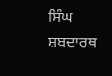ਸਿੰਘ ਸ਼ਬਦਾਰਥ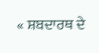« ਸ਼ਬਦਾਰਥ ਦੇ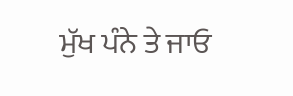ਮੁੱਖ ਪੰਨੇ ਤੇ ਜਾਓ